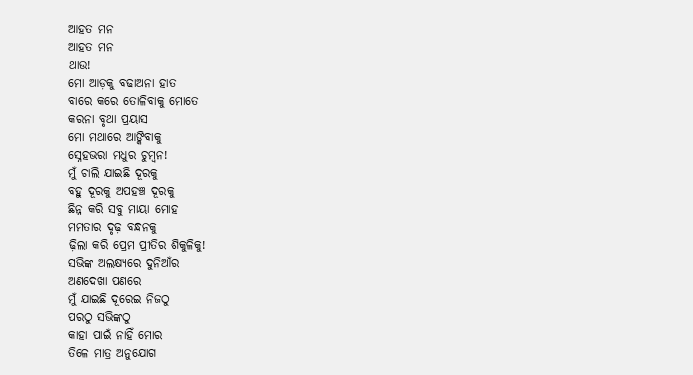ଆହତ ମନ
ଆହତ ମନ
ଥାଉ!
ମୋ ଆଡ଼କୁ ବଢାଅନା ହାତ
ବାରେ କରେ ତୋଳିବାକୁ ମୋତେ
କରନା ବୃଥା ପ୍ରୟାସ
ମୋ ମଥାରେ ଆଙ୍କିବାକୁ
ସ୍ନେହଭରା ମଧୁର ଚୁମ୍ବନ!
ମୁଁ ଚାଲି ଯାଇଛି ଦୂରକୁ
ବହୁ ଦୂରକୁ ଅପହଞ୍ଚ ଦୂରକୁ
ଛିନ୍ନ କରି ସବୁ ମାୟା ମୋହ
ମମତାର ଦୃଢ଼ ବନ୍ଧନକୁ
ଢ଼ିଲା କରି ପ୍ରେମ ପ୍ରୀତିର ଶିକୁଳିକୁ!
ସଭିଙ୍କ ଅଲକ୍ଷ୍ୟରେ ଦୁନିଆଁର
ଅଣଦେଖା ପଣରେ
ମୁଁ ଯାଇଛି ଦୂରେଇ ନିଜଠୁ
ପରଠୁ ସଭିଙ୍କଠୁ
କାହା ପାଇଁ ନାହିଁ ମୋର
ତିଳେ ମାତ୍ର ଅନୁଯୋଗ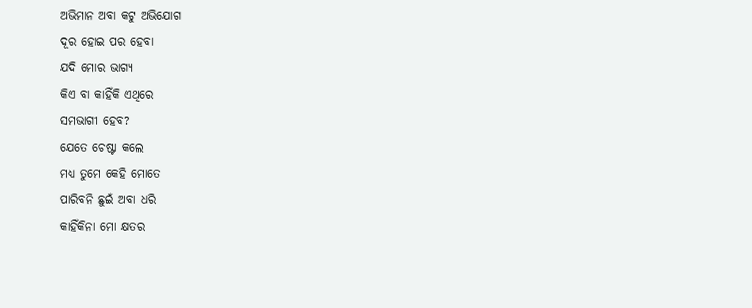ଅଭିମାନ ଅବା କଟୁ ଅଭିଯୋଗ
ଦୂର ହୋଇ ପର ହେବା
ଯଦି ମୋର ଭାଗ୍ୟ
କିଏ ବା କାହିଁକି ଏଥିରେ
ସମଭାଗୀ ହେବ?
ଯେତେ ଚେଷ୍ଟା କଲେ
ମଧ୍ୟ ତୁମେ କେହି ମୋତେ
ପାରିବନି ଛୁଇଁ ଅବା ଧରି
କାହିଁକିନା ମୋ କ୍ଷତର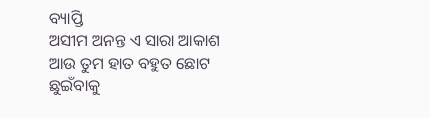ବ୍ୟାପ୍ତି
ଅସୀମ ଅନନ୍ତ ଏ ସାରା ଆକାଶ
ଆଉ ତୁମ ହାତ ବହୁତ ଛୋଟ
ଛୁଇଁବାକୁ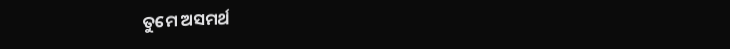ତୁମେ ଅସମର୍ଥ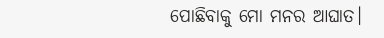ପୋଛିବାକୁ ମୋ ମନର ଆଘାତ।